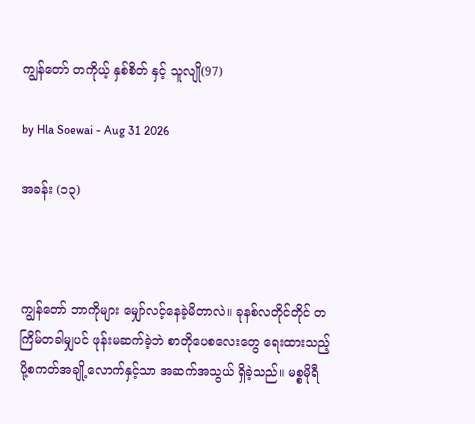ကျွန်တော် တကိုယ့် နှစ်စိတ် နှင့် သူလျို(97)

by Hla Soewai - Aug 31 2026

အခန်း (၁၃)



ကျွန်တော် ဘာကိုများ မျှော်လင့်နေခဲ့မိတာလဲ။ ခုနစ်လတိုင်တိုင် တကြိမ်တခါမျှပင် ဖုန်းမဆက်ခဲ့ဘဲ စာတိုပေစလေးတွေ ရေးထားသည့် ပို့စကတ်အချို့လောက်နှင့်သာ အဆက်အသွယ် ရှိခဲ့သည်။ မစ္စမိုရီ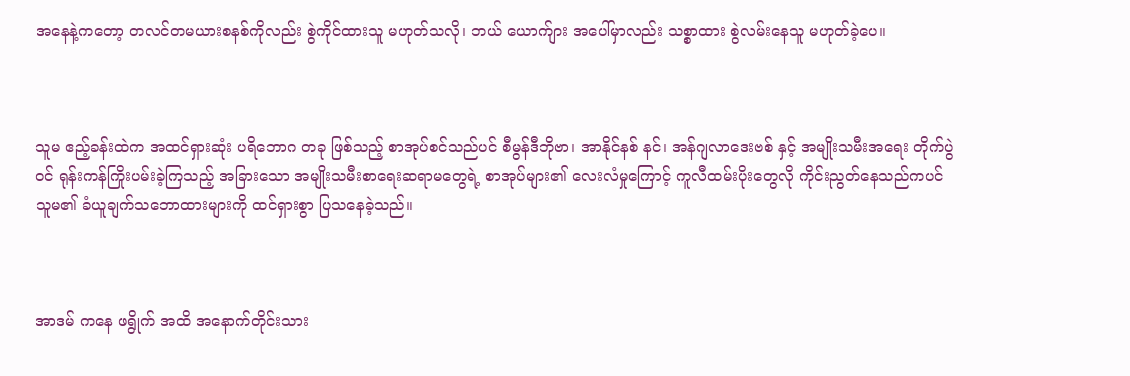အနေနဲ့ကတော့ တလင်တမယားစနစ်ကိုလည်း စွဲကိုင်ထားသူ မဟုတ်သလို၊ ဘယ် ယောက်ျား အပေါ်မှာလည်း သစ္စာထား စွဲလမ်းနေသူ မဟုတ်ခဲ့ပေ။



သူမ ဧည့်ခန်းထဲက အထင်ရှားဆုံး ပရိဘောဂ တခု ဖြစ်သည့် စာအုပ်စင်သည်ပင် စီမွန်ဒီဘိုဗာ၊ အာနိုင်နစ် နင်၊ အန်ဂျလာဒေးဗစ် နှင့် အမျိုးသမီးအရေး တိုက်ပွဲဝင် ရုန်းကန်ကြိုးပမ်းခဲ့ကြသည့် အခြားသော အမျိုးသမီးစာရေးဆရာမတွေရဲ့ စာအုပ်များ၏ လေးလံမှုကြောင့် ကူလီထမ်းပိုးတွေလို ကိုင်းညွတ်နေသည်ကပင် သူမ၏ ခံယူချက်သဘောထားများကို ထင်ရှားစွာ ပြသနေခဲ့သည်။



အာဒမ် ကနေ ဖရွိုက် အထိ အနောက်တိုင်းသား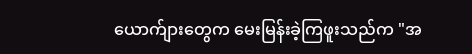ယောက်ျားတွေက မေးမြန်းခဲ့ကြဖူးသည်က "အ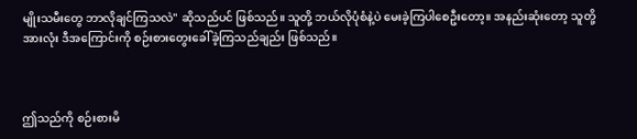မျိုးသမီးတွေ ဘာလိုချင်ကြသလဲ" ဆိုသည်ပင် ဖြစ်သည်။ သူတို့ ဘယ်လိုပုံစံနဲ့ပဲ မေးခဲ့ကြပါစေဦးတော့။ အနည်းဆုံးတော့ သူတို့အားလုံး ဒီအကြောင်းကို စဉ်းစားတွေးခေါ်ခဲ့ကြသည်ချည်း ဖြစ်သည်။



ဤသည်ကို စဉ်းစားမိ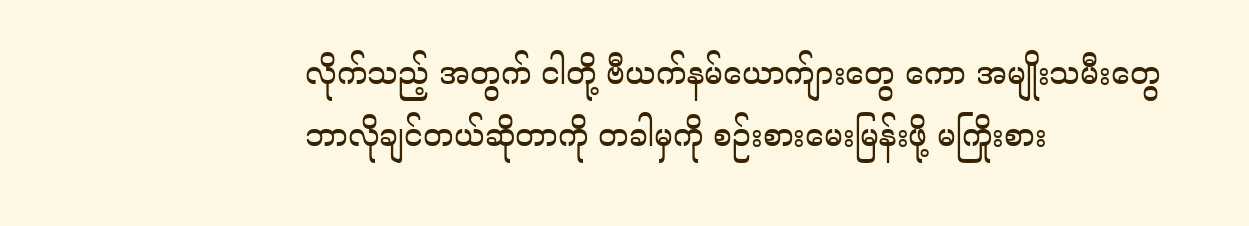လိုက်သည့် အတွက် ငါတို့ ဗီယက်နမ်ယောက်ျားတွေ ကော အမျိုးသမီးတွေ ဘာလိုချင်တယ်ဆိုတာကို တခါမှကို စဉ်းစားမေးမြန်းဖို့ မကြိုးစား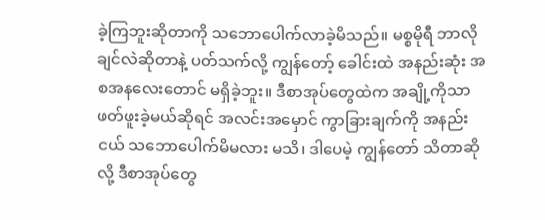ခဲ့ကြဘူးဆိုတာကို သဘောပေါက်လာခဲ့မိသည်။ မစ္စမိုရီ ဘာလိုချင်လဲဆိုတာနဲ့ ပတ်သက်လို့ ကျွန်တော့် ခေါင်းထဲ အနည်းဆုံး အစအနလေးတောင် မရှိခဲ့ဘူး။ ဒီစာအုပ်တွေထဲက အချို့ကိုသာ ဖတ်ဖူးခဲ့မယ်ဆိုရင် အလင်းအမှောင် ကွာခြားချက်ကို အနည်းငယ် သဘောပေါက်မိမလား မသိ၊ ဒါပေမဲ့ ကျွန်တော် သိတာဆိုလို့ ဒီစာအုပ်တွေ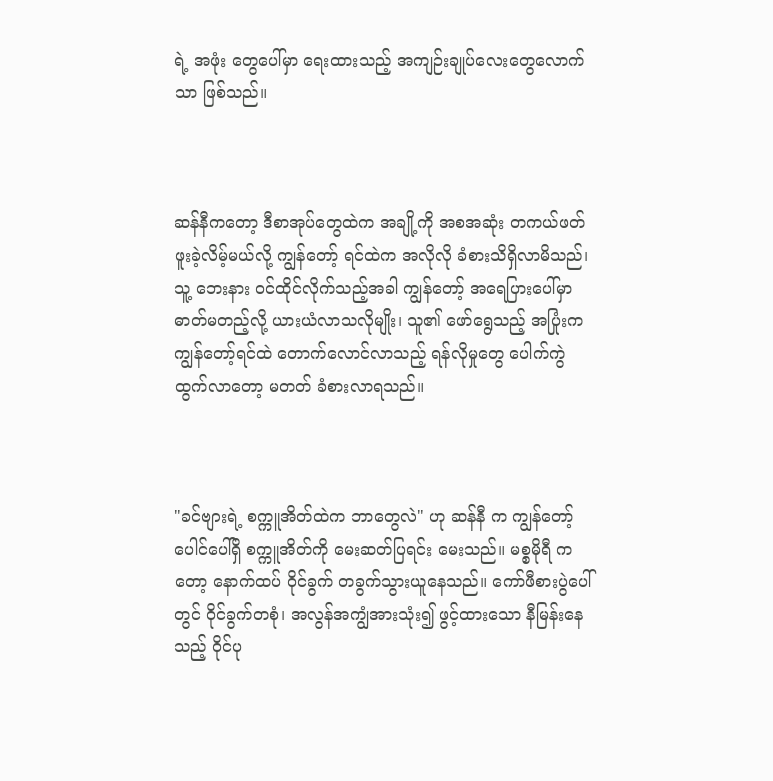ရဲ့ အဖုံး တွေပေါ်မှာ ရေးထားသည့် အကျဉ်းချုပ်လေးတွေလောက်သာ ဖြစ်သည်။



ဆန်နီကတော့ ဒီစာအုပ်တွေထဲက အချို့ကို အစအဆုံး တကယ်ဖတ်ဖူးခဲ့လိမ့်မယ်လို့ ကျွန်တော့် ရင်ထဲက အလိုလို ခံစားသိရှိလာမိသည်၊ သူ့ ဘေးနား ဝင်ထိုင်လိုက်သည့်အခါ ကျွန်တော့် အရေပြားပေါ်မှာ ဓာတ်မတည့်လို့ ယားယံလာသလိုမျိုး၊ သူ၏ ဖော်ရွေသည့် အပြုံးက ကျွန်တော့်ရင်ထဲ တောက်လောင်လာသည့် ရန်လိုမှုတွေ ပေါက်ကွဲထွက်လာတော့ မတတ် ခံစားလာရသည်။



"ခင်ဗျားရဲ့ စက္ကူအိတ်ထဲက ဘာတွေလဲ" ဟု ဆန်နီ က ကျွန်တော့်ပေါင်ပေါ်ရှိ စက္ကူအိတ်ကို မေးဆတ်ပြရင်း မေးသည်။ မစ္စမိုရီ ကတော့ နောက်ထပ် ဝိုင်ခွက် တခွက်သွားယူနေသည်။ ကော်ဖီစားပွဲပေါ်တွင် ဝိုင်ခွက်တစုံ၊ အလွန်အကျွံအားသုံး၍ ဖွင့်ထားသော နီမြန်းနေသည့် ဝိုင်ပု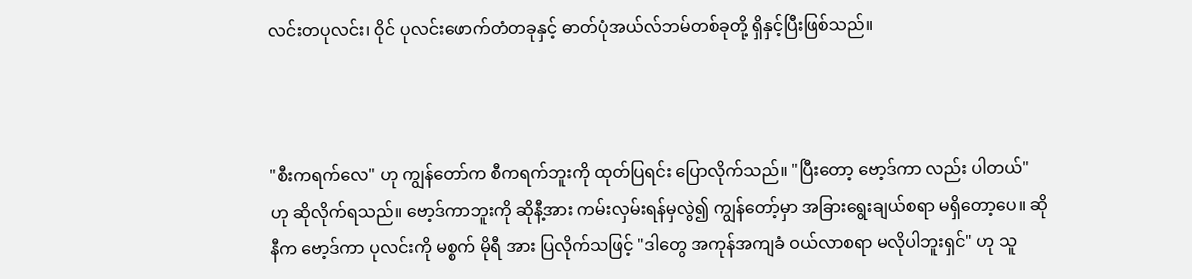လင်းတပုလင်း၊ ဝိုင် ပုလင်းဖောက်တံတခုနှင့် ဓာတ်ပုံအယ်လ်ဘမ်တစ်ခုတို့ ရှိနှင့်ပြီးဖြစ်သည်။



"စီးကရက်လေ" ဟု ကျွန်တော်က စီကရက်ဘူးကို ထုတ်ပြရင်း ပြောလိုက်သည်။ "ပြီးတော့ ဗော့ဒ်ကာ လည်း ပါတယ်" ဟု ဆိုလိုက်ရသည်။ ဗော့ဒ်ကာဘူးကို ဆိုနီ့အား ကမ်းလှမ်းရန်မှလွဲ၍ ကျွန်တော့်မှာ အခြားရွေးချယ်စရာ မရှိတော့ပေ။ ဆိုနီက ဗော့ဒ်ကာ ပုလင်းကို မစ္စက် မိုရီ အား ပြလိုက်သဖြင့် "ဒါတွေ အကုန်အကျခံ ဝယ်လာစရာ မလိုပါဘူးရှင်" ဟု သူ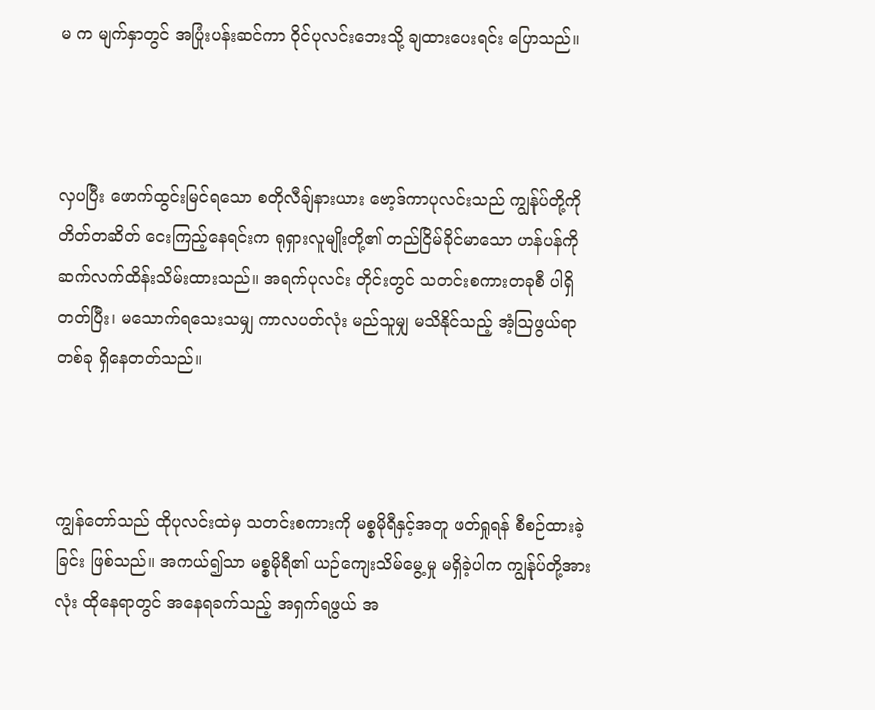မ က မျက်နှာတွင် အပြုံးပန်းဆင်ကာ ဝိုင်ပုလင်းဘေးသို့ ချထားပေးရင်း ပြောသည်။



လှပပြီး ဖောက်ထွင်းမြင်ရသော စတိုလီချ်နားယား ဗော့ဒ်ကာပုလင်းသည် ကျွန်ုပ်တို့ကို တိတ်တဆိတ် ငေးကြည့်နေရင်းက ရုရှားလူမျိုးတို့၏ တည်ငြိမ်ခိုင်မာသော ဟန်ပန်ကို ဆက်လက်ထိန်းသိမ်းထားသည်။ အရက်ပုလင်း တိုင်းတွင် သတင်းစကားတခုစီ ပါရှိတတ်ပြီး၊ မသောက်ရသေးသမျှ ကာလပတ်လုံး မည်သူမျှ မသိနိုင်သည့် အံ့သြဖွယ်ရာတစ်ခု ရှိနေတတ်သည်။



ကျွန်တော်သည် ထိုပုလင်းထဲမှ သတင်းစကားကို မစ္စမိုရီနှင့်အတူ ဖတ်ရှုရန် စီစဉ်ထားခဲ့ခြင်း ဖြစ်သည်။ အကယ်၍သာ မစ္စမိုရီ၏ ယဉ်ကျေးသိမ်မွေ့မှု မရှိခဲ့ပါက ကျွန်ုပ်တို့အားလုံး ထိုနေရာတွင် အနေရခက်သည့် အရှက်ရဖွယ် အ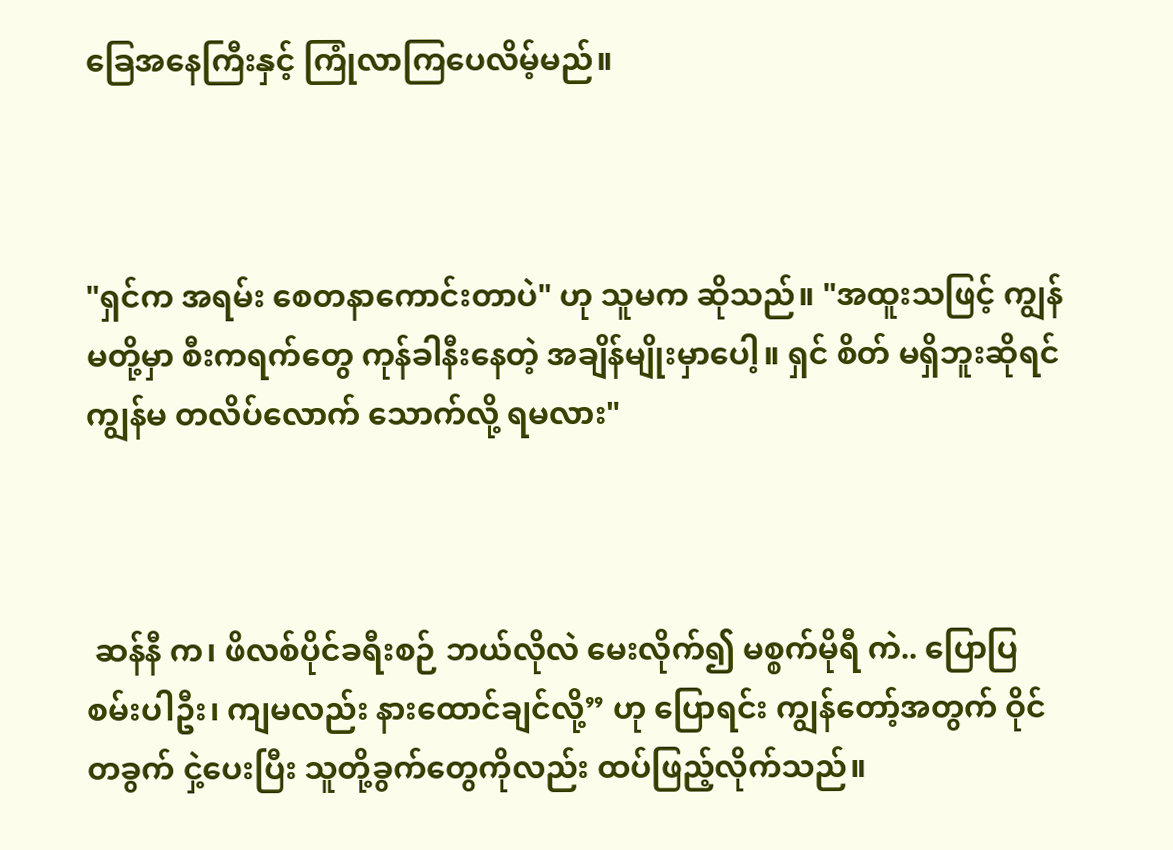ခြေအနေကြီးနှင့် ကြုံလာကြပေလိမ့်မည်။



"ရှင်က အရမ်း စေတနာကောင်းတာပဲ" ဟု သူမက ဆိုသည်။ "အထူးသဖြင့် ကျွန်မတို့မှာ စီးကရက်တွေ ကုန်ခါနီးနေတဲ့ အချိန်မျိုးမှာပေါ့။ ရှင် စိတ် မရှိဘူးဆိုရင် ကျွန်မ တလိပ်လောက် သောက်လို့ ရမလား"



 ဆန်နီ က၊ ဖိလစ်ပိုင်ခရီးစဉ် ဘယ်လိုလဲ မေးလိုက်၍ မစ္စက်မိုရီ ကဲ.. ပြောပြစမ်းပါဦး၊ ကျမလည်း နားထောင်ချင်လို့” ဟု ပြောရင်း ကျွန်တော့်အတွက် ဝိုင်တခွက် ငှဲ့ပေးပြီး သူတို့ခွက်တွေကိုလည်း ထပ်ဖြည့်လိုက်သည်။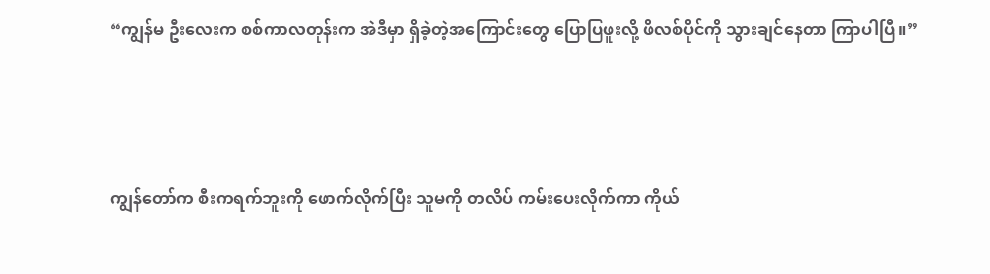“ကျွန်မ ဦးလေးက စစ်ကာလတုန်းက အဲဒီမှာ ရှိခဲ့တဲ့အကြောင်းတွေ ပြောပြဖူးလို့ ဖိလစ်ပိုင်ကို သွားချင်နေတာ ကြာပါပြီ။”



ကျွန်တော်က စီးကရက်ဘူးကို ဖောက်လိုက်ပြီး သူမကို တလိပ် ကမ်းပေးလိုက်ကာ ကိုယ်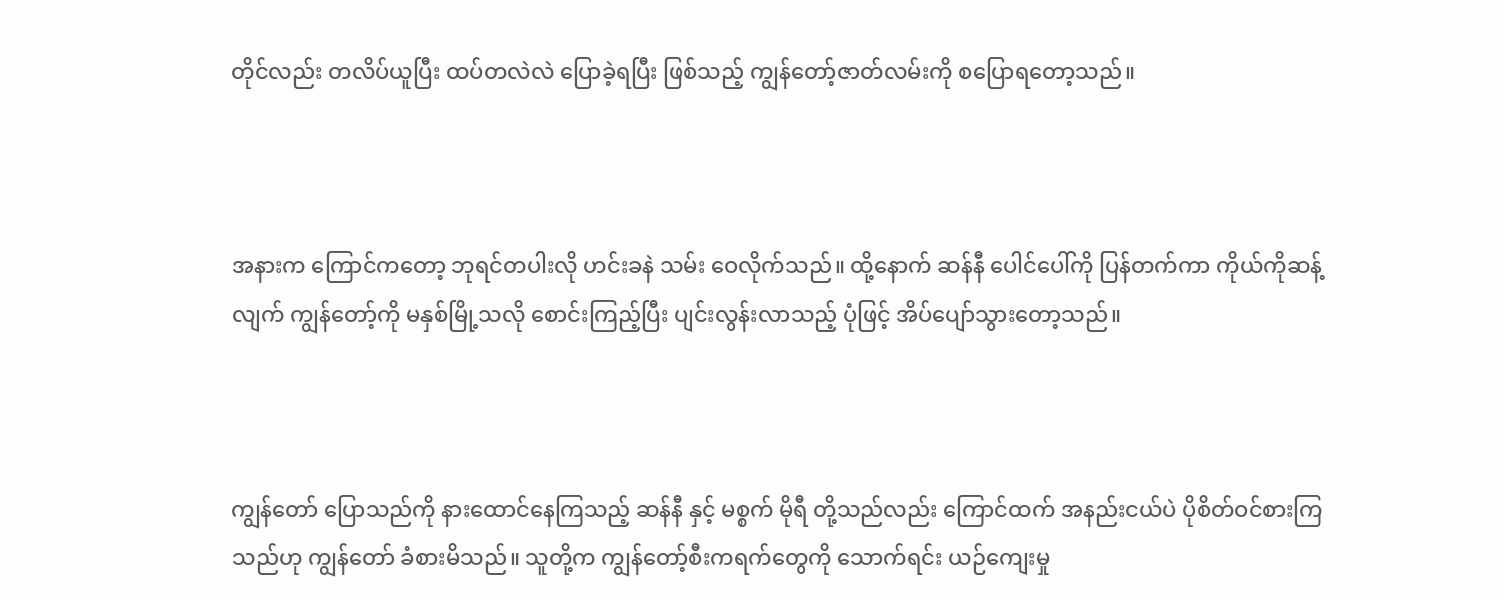တိုင်လည်း တလိပ်ယူပြီး ထပ်တလဲလဲ ပြောခဲ့ရပြီး ဖြစ်သည့် ကျွန်တော့်ဇာတ်လမ်းကို စပြောရတော့သည်။



အနားက ကြောင်ကတော့ ဘုရင်တပါးလို ဟင်းခနဲ သမ်း‌ ဝေလိုက်သည်။ ထို့နောက် ဆန်နီ ပေါင်ပေါ်ကို ပြန်တက်ကာ ကိုယ်ကိုဆန့်လျက် ကျွန်တော့်ကို မနှစ်မြို့သလို စောင်းကြည့်ပြီး ပျင်းလွန်းလာသည့် ပုံဖြင့် အိပ်ပျော်သွားတော့သည်။



ကျွန်တော် ပြောသည်ကို နားထောင်နေကြသည့် ဆန်နီ နှင့် မစ္စက် မိုရီ တို့သည်လည်း ကြောင်ထက် အနည်းငယ်ပဲ ပိုစိတ်ဝင်စားကြသည်ဟု ကျွန်တော် ခံစားမိသည်။ သူတို့က ကျွန်တော့်စီးကရက်တွေကို သောက်ရင်း ယဉ်ကျေးမှု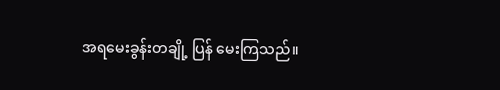အရမေးခွန်းတချို့ ပြန် မေးကြသည်။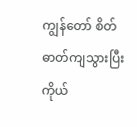ကျွန်တော် စိတ်ဓာတ်ကျသွားပြီး ကိုယ်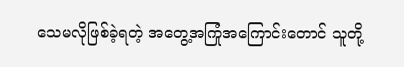သေမလိုဖြစ်ခဲ့ရတဲ့ အတွေ့အကြုံအကြောင်းတောင် သူတို့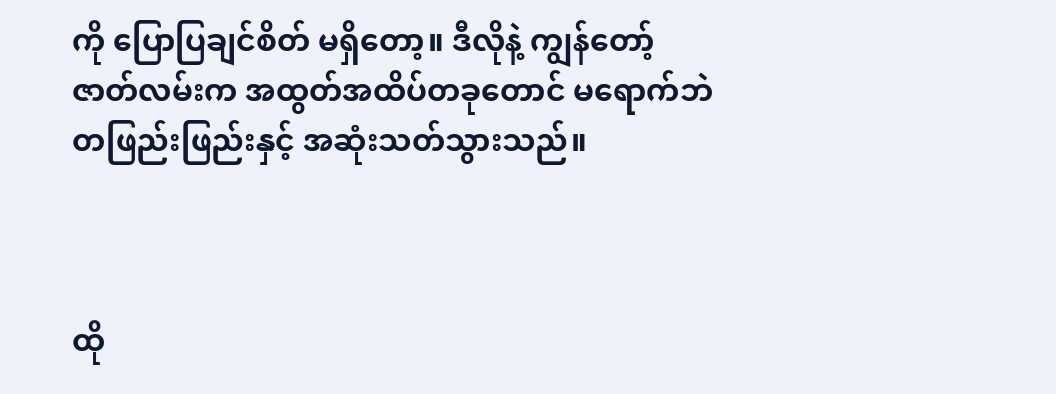ကို ပြောပြချင်စိတ် မရှိတော့။ ဒီလိုနဲ့ ကျွန်တော့်ဇာတ်လမ်းက အထွတ်အထိပ်တခုတောင် မရောက်ဘဲ တဖြည်းဖြည်းနှင့် အဆုံးသတ်သွားသည်။



ထို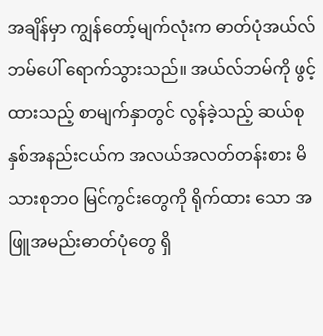အချိန်မှာ ကျွန်တော့်မျက်လုံးက ဓာတ်ပုံအယ်လ်ဘမ်ပေါ် ရောက်သွားသည်။ အယ်လ်ဘမ်ကို ဖွင့်ထားသည့် စာမျက်နှာတွင် လွန်ခဲ့သည့် ဆယ်စုနှစ်အနည်းငယ်က အလယ်အလတ်တန်းစား မိသားစုဘဝ မြင်ကွင်းတွေကို ရိုက်ထား သော အဖြူအမည်းဓာတ်ပုံတွေ ရှိ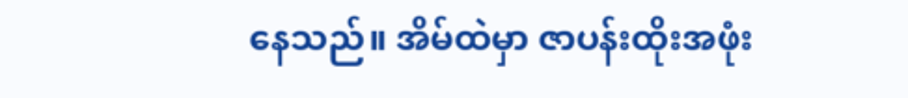နေသည်။ အိမ်ထဲမှာ ဇာပန်းထိုးအဖုံး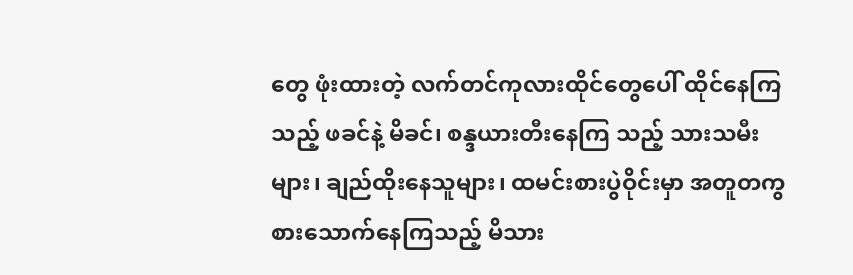တွေ ဖုံးထားတဲ့ လက်တင်ကုလားထိုင်တွေပေါ် ထိုင်နေကြသည့် ဖခင်နဲ့ မိခင်၊ စန္ဒယားတီးနေကြ သည့် သားသမီးများ၊ ချည်ထိုးနေသူများ၊ ထမင်းစားပွဲဝိုင်းမှာ အတူတကွ စားသောက်နေကြသည့် မိသား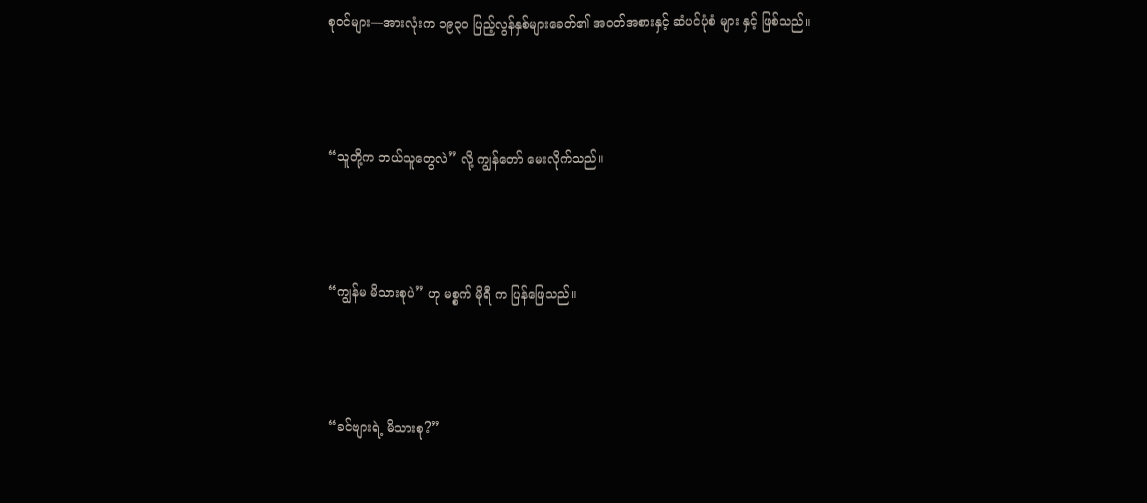စုဝင်များ—အားလုံးက ၁၉၃၀ ပြည့်လွန်နှစ်များခေတ်၏ အဝတ်အစားနှင့် ဆံပင်ပုံစံ များ နှင့် ဖြစ်သည်။



“သူတို့က ဘယ်သူတွေလဲ” လို့ ကျွန်တော် မေးလိုက်သည်။



“ကျွန်မ မိသားစုပဲ” ဟု မစ္စက် မိုရီ က ပြန်ဖြေသည်။



“ခင်ဗျားရဲ့ မိသားစု?”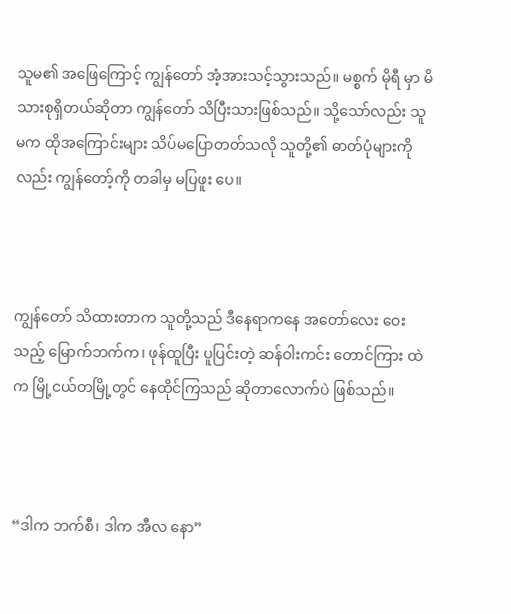သူမ၏ အဖြေကြောင့် ကျွန်တော် အံ့အားသင့်သွားသည်။ မစ္စက် မိုရီ မှာ မိသားစုရှိတယ်ဆိုတာ ကျွန်တော် သိပြီးသားဖြစ်သည်။ သို့သော်လည်း သူမက ထိုအကြောင်းများ သိပ်မပြောတတ်သလို သူတို့၏ ဓာတ်ပုံများကိုလည်း ကျွန်တော့်ကို တခါမှ မပြဖူး ပေ။



ကျွန်တော် သိထားတာက သူတို့သည် ဒီနေရာကနေ အတော်လေး ဝေးသည့် မြောက်ဘက်က၊ ဖုန်ထူပြီး ပူပြင်းတဲ့ ဆန်ဝါးကင်း တောင်ကြား ထဲက မြို့ငယ်တမြို့တွင် နေထိုင်ကြသည် ဆိုတာလောက်ပဲ ဖြစ်သည်။



“ဒါက ဘက်စီ၊ ဒါက အီလ နော”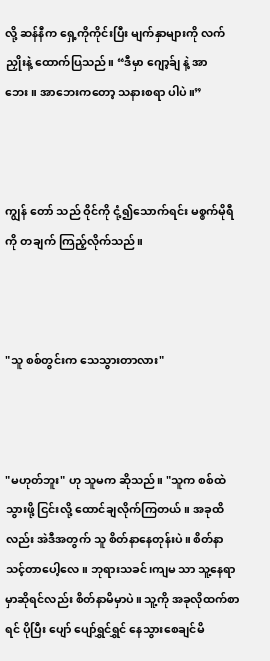လို့ ဆန်နီက ရှေ့ကိုကိုင်းပြီး မျက်နှာများကို လက်ညှိုးနဲ့ ထောက်ပြသည်။ “ဒီမှာ ဂျော့ခ်ျ နဲ့ အာဘေး။ အာဘေးကတော့ သနားစရာ ပါပဲ။”



ကျွန်‌ တော် သည် ဝိုင်ကို ငုံ့၍သောက်ရင်း မစ္စက်မိုရီကို တချက် ကြည့်လိုက်သည်။



"သူ စစ်တွင်းက သေသွားတာလား"



"မဟုတ်ဘူး" ဟု သူမက ဆိုသည်။ "သူက စစ်ထဲသွားဖို့ ငြင်းလို့ ထောင်ချလိုက်ကြတယ်။ အခုထိလည်း အဲဒီအတွက် သူ စိတ်နာနေတုန်းပဲ။ စိတ်နာသင့်တာပေါ့လေ။ ဘုရားသခင်၊ကျမ သာ သူ့နေရာမှာဆိုရင်လည်း စိတ်နာမိမှာပဲ။ သူ့ကို အခုလိုထက်စာရင် ပိုပြီး ပျော် ပျော်ရွှင်ရွှင် နေသွားစေချင်မိ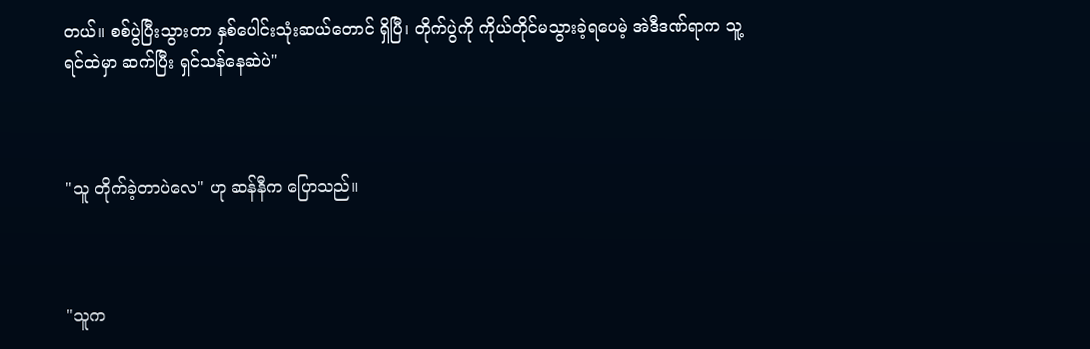တယ်။ စစ်ပွဲပြီးသွားတာ နှစ်ပေါင်းသုံးဆယ်တောင် ရှိပြီ၊ တိုက်ပွဲကို ကိုယ်တိုင်မသွားခဲ့ရပေမဲ့ အဲဒီဒဏ်ရာက သူ့ရင်ထဲမှာ ဆက်ပြီး ရှင်သန်နေဆဲပဲ"



"သူ တိုက်ခဲ့တာပဲလေ" ဟု ဆန်နီက ပြောသည်။



"သူက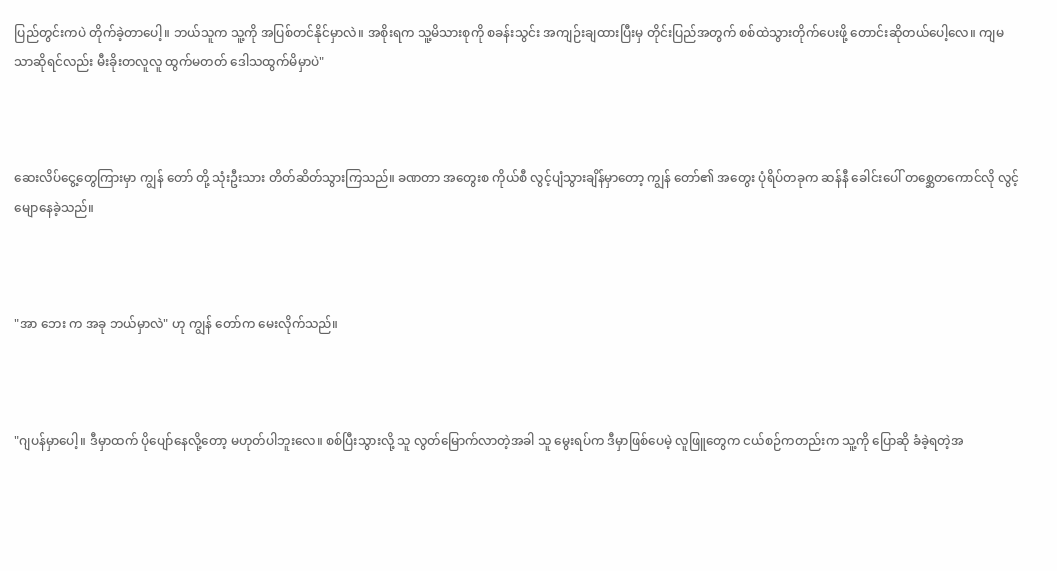ပြည်တွင်းကပဲ တိုက်ခဲ့တာပေါ့။ ဘယ်သူက သူ့ကို အပြစ်တင်နိုင်မှာလဲ။ အစိုးရက သူ့မိသားစုကို စခန်းသွင်း အကျဉ်းချထားပြီးမှ တိုင်းပြည်အတွက် စစ်ထဲသွားတိုက်ပေးဖို့ တောင်းဆိုတယ်ပေါ့လေ။ ကျမသာဆိုရင်လည်း မီးခိုးတလူလူ ထွက်မတတ် ဒေါသထွက်မိမှာပဲ"



ဆေးလိပ်ငွေ့တွေကြားမှာ ကျွန် တော် တို့ သုံးဦးသား တိတ်ဆိတ်သွားကြသည်။ ခဏတာ အတွေးစ ကိုယ်စီ လွင့်ပျံသွားချိန်မှာတော့ ကျွန်‌ တော်၏ အတွေး ပုံရိပ်တခုက ဆန်နီ ခေါင်းပေါ် တစ္ဆေတကောင်လို လွင့်မျောနေခဲ့သည်။



"အာ ဘေး က အခု ဘယ်မှာလဲ" ဟု ကျွန် တော်က မေးလိုက်သည်။



"ဂျပန်မှာပေါ့။ ဒီမှာထက် ပိုပျော်နေလို့တော့ မဟုတ်ပါဘူးလေ။ စစ်ပြီးသွားလို့ သူ လွတ်မြောက်လာတဲ့အခါ သူ မွေးရပ်က ဒီမှာဖြစ်ပေမဲ့ လူဖြူတွေက ငယ်စဉ်ကတည်းက သူ့ကို ပြောဆို ခံခဲ့ရတဲ့အ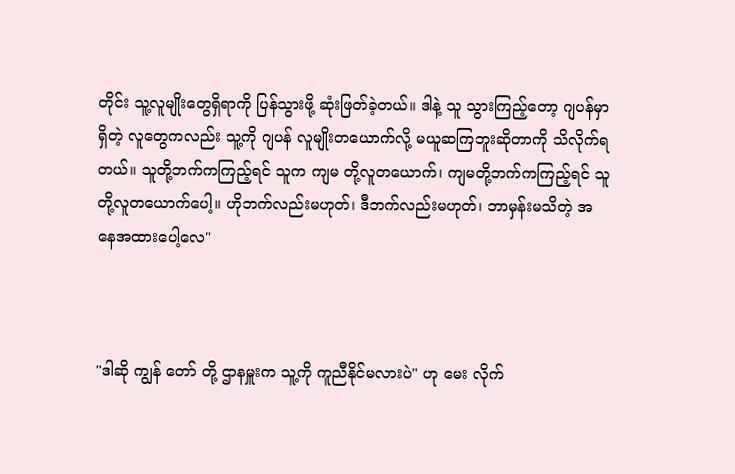တိုင်း သူ့လူမျိုးတွေရှိရာကို ပြန်သွားဖို့ ဆုံးဖြတ်ခဲ့တယ်။ ဒါနဲ့ သူ သွားကြည့်တော့ ဂျပန်မှာရှိတဲ့ လူတွေကလည်း သူ့ကို ဂျပန် လူမျိုးတယောက်လို့ မယူဆကြဘူးဆိုတာကို သိလိုက်ရတယ်။ သူတို့ဘက်ကကြည့်ရင် သူက ကျမ တို့လူတယောက်၊ ကျမတို့ဘက်ကကြည့်ရင် သူတို့လူတယောက်ပေါ့။ ဟိုဘက်လည်းမဟုတ်၊ ဒီဘက်လည်းမဟုတ်၊ ဘာမှန်းမသိတဲ့ အနေအထားပေါ့လေ"



"ဒါဆို ကျွန် တော် တို့ ဌာနမှူးက သူ့ကို ကူညီနိုင်မလားပဲ" ဟု မေး လိုက်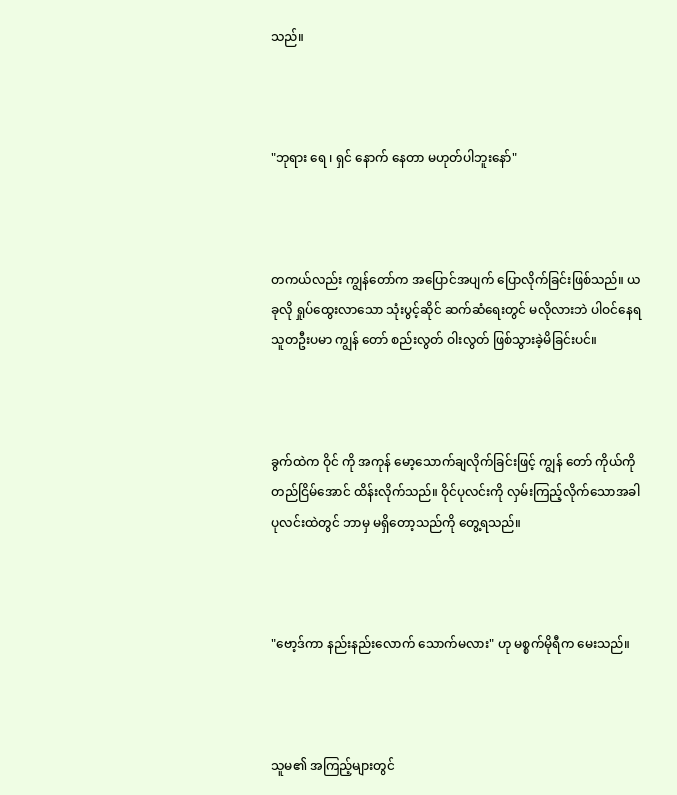သည်။



"ဘုရား ရေ ၊ ရှင် နောက် ‌နေတာ မဟုတ်ပါဘူးနော်"



တကယ်လည်း ကျွန်တော်က အပြောင်အပျက် ပြောလိုက်ခြင်းဖြစ်သည်။ ယခုလို ရှုပ်ထွေးလာသော သုံးပွင့်ဆိုင် ဆက်ဆံရေးတွင် မလိုလားဘဲ ပါဝင်နေရသူတဦးပမာ ကျွန်‌ တော် စည်းလွတ် ဝါးလွတ် ဖြစ်သွားခဲ့မိခြင်းပင်။



ခွက်ထဲက ဝိုင် ကို အကုန် မော့သောက်ချလိုက်ခြင်းဖြင့် ကျွန် တော် ကိုယ်ကို တည်ငြိမ်အောင် ထိန်းလိုက်သည်။ ဝိုင်ပုလင်းကို လှမ်းကြည့်လိုက်သောအခါ ပုလင်းထဲတွင် ဘာမှ မရှိတော့သည်ကို တွေ့ရသည်။



"ဗော့ဒ်ကာ နည်းနည်းလောက် သောက်မလား" ဟု မစ္စက်မိုရီက မေးသည်။



သူမ၏ အကြည့်များတွင်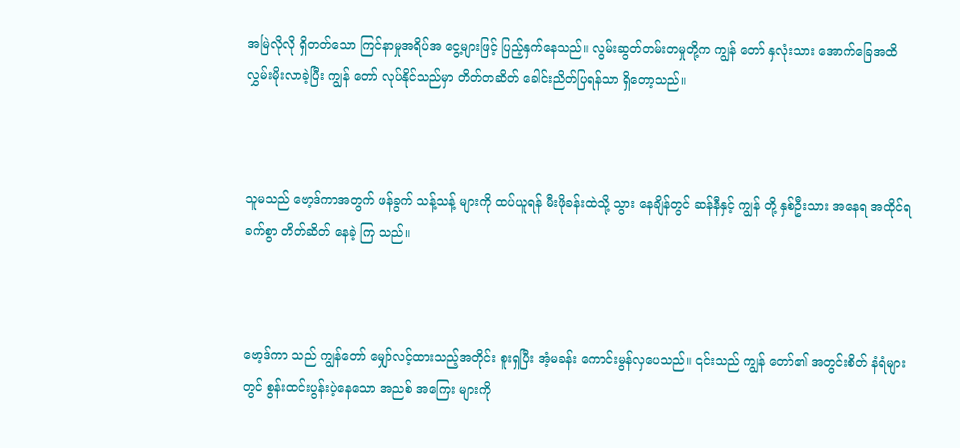အမြဲလိုလို ရှိတတ်သော ကြင်နာမှုအရိပ်အ‌ ငွေ့များဖြင့် ပြည့်နှက်နေသည်။ လွမ်းဆွတ်တမ်းတမှုတို့က ကျွန်‌ တော် နှလုံးသား အောက်ခြေအထိ လွှမ်းမိုးလာခဲ့ပြီး ကျွန် တော် လုပ်နိုင်သည်မှာ တိတ်တဆိတ် ခေါင်းညိတ်ပြရန်သာ ရှိတော့သည်။



သူမသည် ဗော့ဒ်ကာအတွက် ဖန်ခွက် သန့်သန့် များကို ထပ်‌ယူရန် မီးဖိုခန်းထဲသို့ သွား နေချိန်တွင် ဆန်နီနှင့် ကျွန် တို့ နှစ်ဦးသား အနေရ အထိုင်ရ ခက်စွာ တိတ်ဆိတ် နေခဲ့ ကြ သည်။



ဗော့ဒ်ကာ သည် ကျွန်တော် မျှော်လင့်ထားသည့်အတိုင်း စူးရှပြီး အံ့မခန်း ကောင်းမွန်လှပေသည်။ ၎င်းသည် ကျွန် တော်၏ အတွင်းစိတ် နံရံများတွင် စွန်းထင်းပွန်းပဲ့နေသော အညစ် အကြေး များကို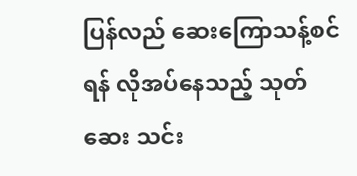ပြန်လည် ဆေးကြောသန့်စင်ရန် လိုအပ်နေသည့် သုတ်ဆေး သင်း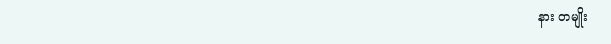နား တမျိုး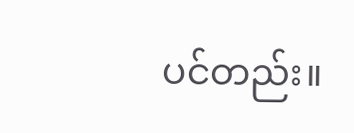ပင်တည်း။